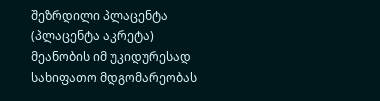შეზრდილი პლაცენტა (პლაცენტა აკრეტა) მეანობის იმ უკიდურესად სახიფათო მდგომარეობას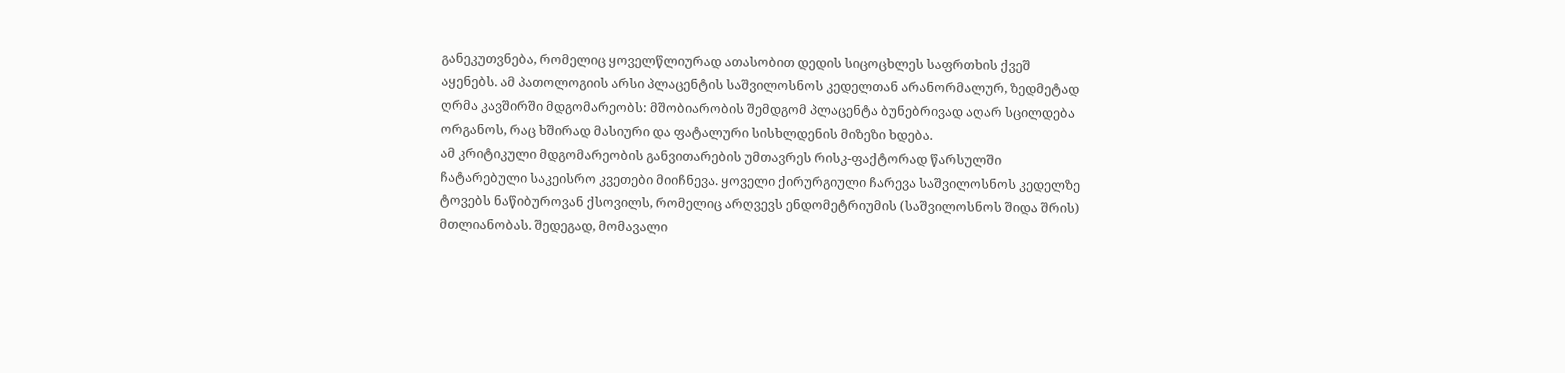განეკუთვნება, რომელიც ყოველწლიურად ათასობით დედის სიცოცხლეს საფრთხის ქვეშ აყენებს. ამ პათოლოგიის არსი პლაცენტის საშვილოსნოს კედელთან არანორმალურ, ზედმეტად ღრმა კავშირში მდგომარეობს: მშობიარობის შემდგომ პლაცენტა ბუნებრივად აღარ სცილდება ორგანოს, რაც ხშირად მასიური და ფატალური სისხლდენის მიზეზი ხდება.
ამ კრიტიკული მდგომარეობის განვითარების უმთავრეს რისკ-ფაქტორად წარსულში ჩატარებული საკეისრო კვეთები მიიჩნევა. ყოველი ქირურგიული ჩარევა საშვილოსნოს კედელზე ტოვებს ნაწიბუროვან ქსოვილს, რომელიც არღვევს ენდომეტრიუმის (საშვილოსნოს შიდა შრის) მთლიანობას. შედეგად, მომავალი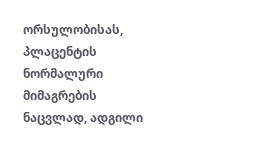ორსულობისას, პლაცენტის ნორმალური მიმაგრების ნაცვლად, ადგილი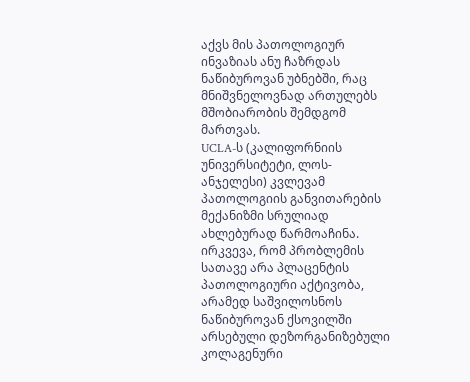აქვს მის პათოლოგიურ ინვაზიას ანუ ჩაზრდას ნაწიბუროვან უბნებში, რაც მნიშვნელოვნად ართულებს მშობიარობის შემდგომ მართვას.
UCLA-ს (კალიფორნიის უნივერსიტეტი, ლოს-ანჯელესი) კვლევამ პათოლოგიის განვითარების მექანიზმი სრულიად ახლებურად წარმოაჩინა. ირკვევა, რომ პრობლემის სათავე არა პლაცენტის პათოლოგიური აქტივობა, არამედ საშვილოსნოს ნაწიბუროვან ქსოვილში არსებული დეზორგანიზებული კოლაგენური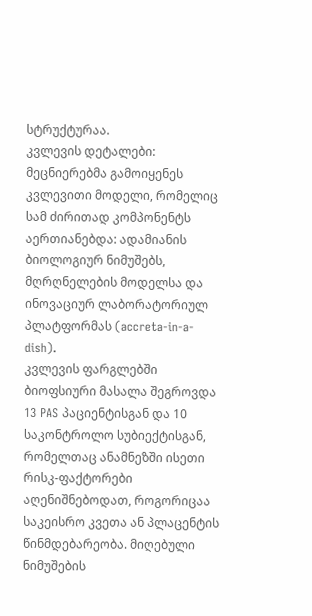სტრუქტურაა.
კვლევის დეტალები:
მეცნიერებმა გამოიყენეს კვლევითი მოდელი, რომელიც სამ ძირითად კომპონენტს აერთიანებდა: ადამიანის ბიოლოგიურ ნიმუშებს, მღრღნელების მოდელსა და ინოვაციურ ლაბორატორიულ პლატფორმას (accreta-in-a-dish).
კვლევის ფარგლებში ბიოფსიური მასალა შეგროვდა 13 PAS პაციენტისგან და 10 საკონტროლო სუბიექტისგან, რომელთაც ანამნეზში ისეთი რისკ-ფაქტორები აღენიშნებოდათ, როგორიცაა საკეისრო კვეთა ან პლაცენტის წინმდებარეობა. მიღებული ნიმუშების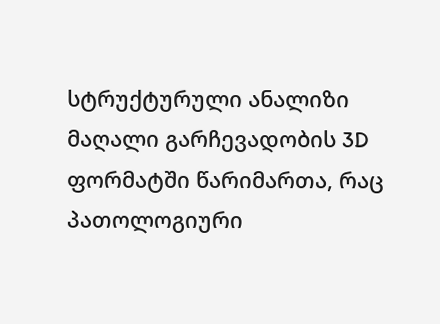სტრუქტურული ანალიზი მაღალი გარჩევადობის 3D ფორმატში წარიმართა, რაც პათოლოგიური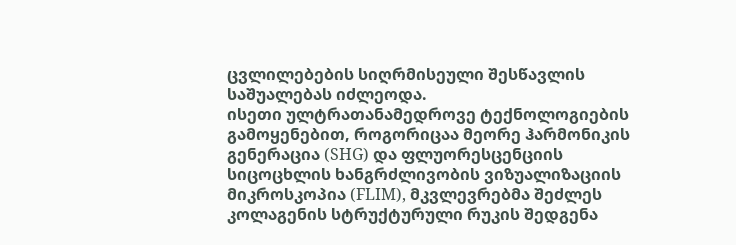ცვლილებების სიღრმისეული შესწავლის საშუალებას იძლეოდა.
ისეთი ულტრათანამედროვე ტექნოლოგიების გამოყენებით, როგორიცაა მეორე ჰარმონიკის გენერაცია (SHG) და ფლუორესცენციის სიცოცხლის ხანგრძლივობის ვიზუალიზაციის მიკროსკოპია (FLIM), მკვლევრებმა შეძლეს კოლაგენის სტრუქტურული რუკის შედგენა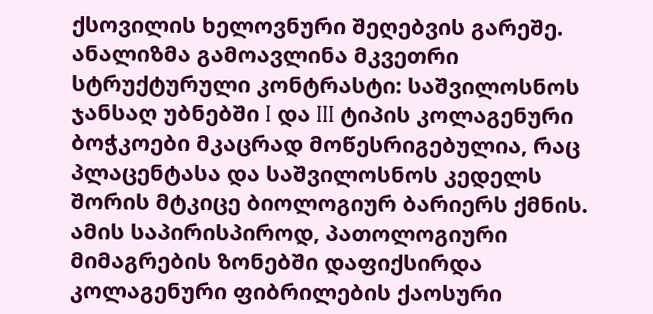ქსოვილის ხელოვნური შეღებვის გარეშე.
ანალიზმა გამოავლინა მკვეთრი სტრუქტურული კონტრასტი: საშვილოსნოს ჯანსაღ უბნებში I და III ტიპის კოლაგენური ბოჭკოები მკაცრად მოწესრიგებულია, რაც პლაცენტასა და საშვილოსნოს კედელს შორის მტკიცე ბიოლოგიურ ბარიერს ქმნის. ამის საპირისპიროდ, პათოლოგიური მიმაგრების ზონებში დაფიქსირდა კოლაგენური ფიბრილების ქაოსური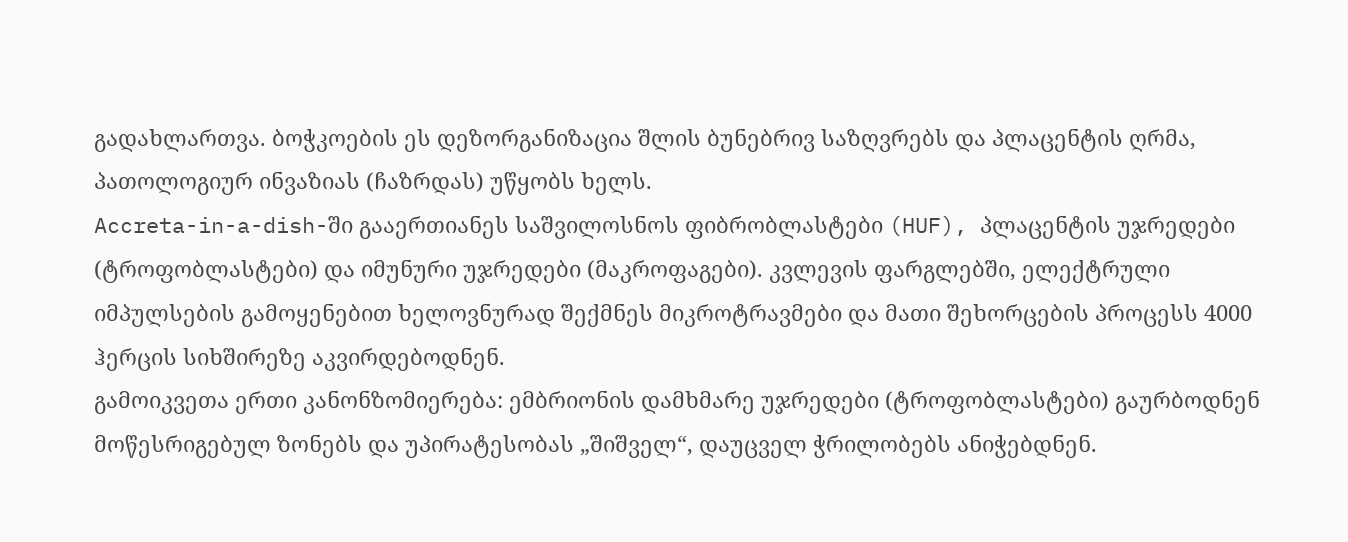გადახლართვა. ბოჭკოების ეს დეზორგანიზაცია შლის ბუნებრივ საზღვრებს და პლაცენტის ღრმა, პათოლოგიურ ინვაზიას (ჩაზრდას) უწყობს ხელს.
Accreta-in-a-dish-ში გააერთიანეს საშვილოსნოს ფიბრობლასტები (HUF), პლაცენტის უჯრედები (ტროფობლასტები) და იმუნური უჯრედები (მაკროფაგები). კვლევის ფარგლებში, ელექტრული იმპულსების გამოყენებით ხელოვნურად შექმნეს მიკროტრავმები და მათი შეხორცების პროცესს 4000 ჰერცის სიხშირეზე აკვირდებოდნენ.
გამოიკვეთა ერთი კანონზომიერება: ემბრიონის დამხმარე უჯრედები (ტროფობლასტები) გაურბოდნენ მოწესრიგებულ ზონებს და უპირატესობას „შიშველ“, დაუცველ ჭრილობებს ანიჭებდნენ.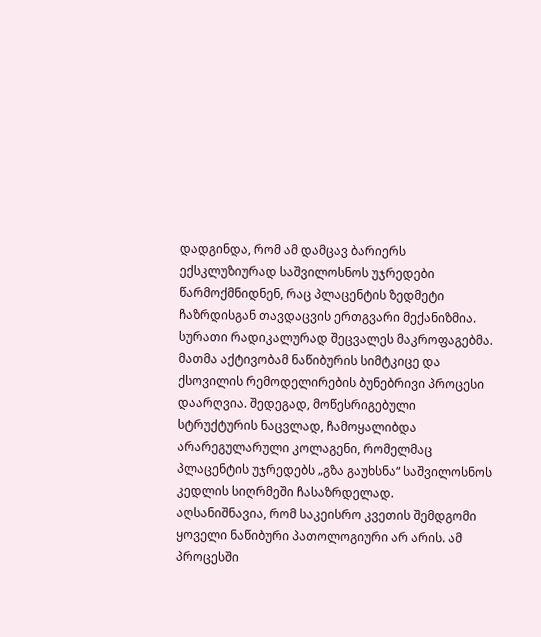დადგინდა, რომ ამ დამცავ ბარიერს ექსკლუზიურად საშვილოსნოს უჯრედები წარმოქმნიდნენ, რაც პლაცენტის ზედმეტი ჩაზრდისგან თავდაცვის ერთგვარი მექანიზმია.
სურათი რადიკალურად შეცვალეს მაკროფაგებმა. მათმა აქტივობამ ნაწიბურის სიმტკიცე და ქსოვილის რემოდელირების ბუნებრივი პროცესი დაარღვია. შედეგად, მოწესრიგებული სტრუქტურის ნაცვლად, ჩამოყალიბდა არარეგულარული კოლაგენი, რომელმაც პლაცენტის უჯრედებს „გზა გაუხსნა“ საშვილოსნოს კედლის სიღრმეში ჩასაზრდელად.
აღსანიშნავია, რომ საკეისრო კვეთის შემდგომი ყოველი ნაწიბური პათოლოგიური არ არის. ამ პროცესში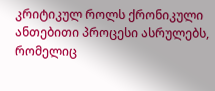კრიტიკულ როლს ქრონიკული ანთებითი პროცესი ასრულებს, რომელიც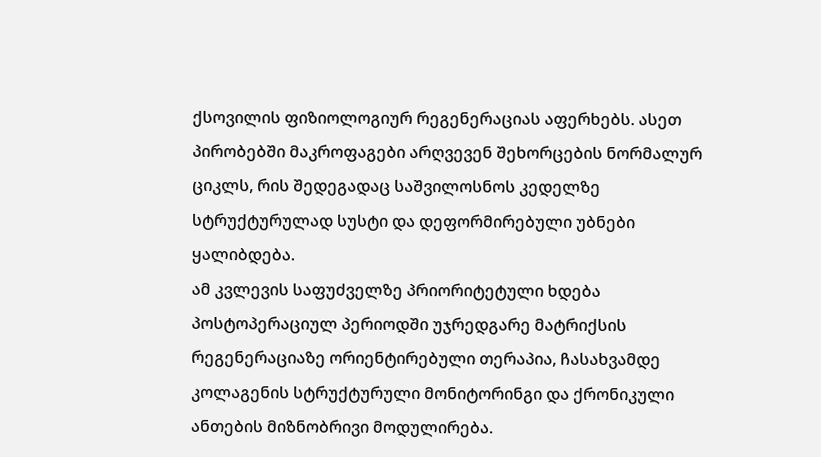ქსოვილის ფიზიოლოგიურ რეგენერაციას აფერხებს. ასეთ პირობებში მაკროფაგები არღვევენ შეხორცების ნორმალურ ციკლს, რის შედეგადაც საშვილოსნოს კედელზე სტრუქტურულად სუსტი და დეფორმირებული უბნები ყალიბდება.
ამ კვლევის საფუძველზე პრიორიტეტული ხდება პოსტოპერაციულ პერიოდში უჯრედგარე მატრიქსის რეგენერაციაზე ორიენტირებული თერაპია, ჩასახვამდე კოლაგენის სტრუქტურული მონიტორინგი და ქრონიკული ანთების მიზნობრივი მოდულირება.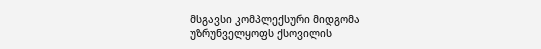მსგავსი კომპლექსური მიდგომა უზრუნველყოფს ქსოვილის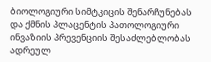ბიოლოგიური სიმტკიცის შენარჩუნებას და ქმნის პლაცენტის პათოლოგიური ინვაზიის პრევენციის შესაძლებლობას ადრეულ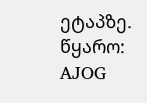ეტაპზე.
წყარო: AJOG